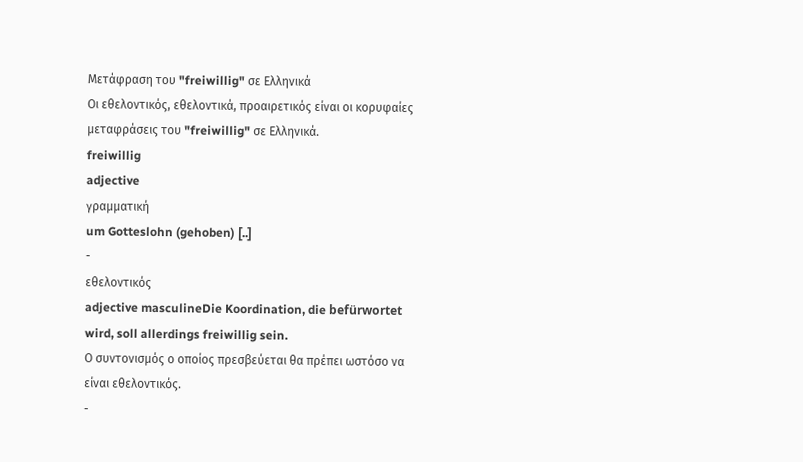Μετάφραση του "freiwillig" σε Ελληνικά
Οι εθελοντικός, εθελοντικά, προαιρετικός είναι οι κορυφαίες μεταφράσεις του "freiwillig" σε Ελληνικά.
freiwillig
adjective
γραμματική
um Gotteslohn (gehoben) [..]
-
εθελοντικός
adjective masculineDie Koordination, die befürwortet wird, soll allerdings freiwillig sein.
Ο συντονισμός ο οποίος πρεσβεύεται θα πρέπει ωστόσο να είναι εθελοντικός.
-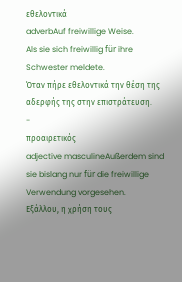εθελοντικά
adverbAuf freiwillige Weise.
Als sie sich freiwillig für ihre Schwester meldete.
Όταν πήρε εθελοντικά την θέση της αδερφής της στην επιστράτευση.
-
προαιρετικός
adjective masculineAußerdem sind sie bislang nur für die freiwillige Verwendung vorgesehen.
Εξάλλου, η χρήση τους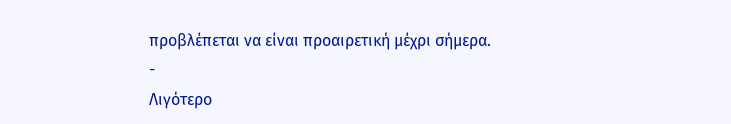προβλέπεται να είναι προαιρετική μέχρι σήμερα.
-
Λιγότερο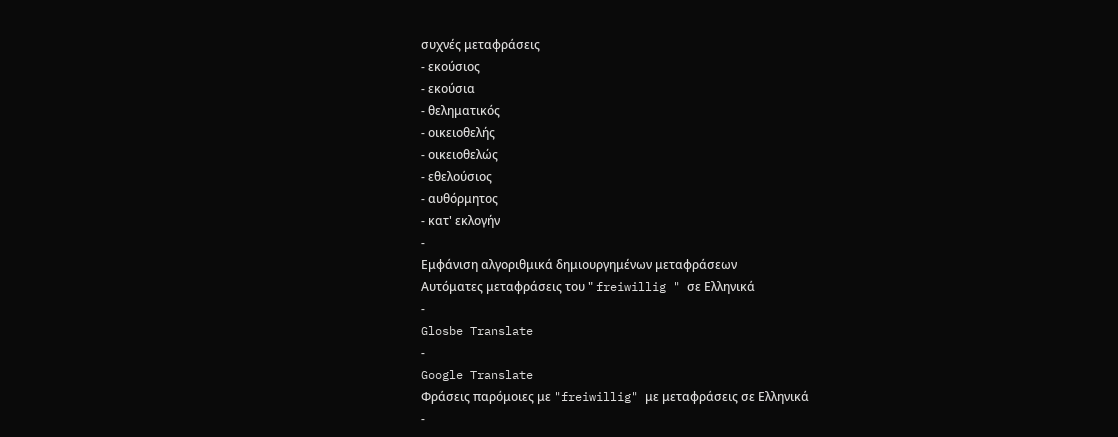συχνές μεταφράσεις
- εκούσιος
- εκούσια
- θεληματικός
- οικειοθελής
- οικειοθελώς
- εθελούσιος
- αυθόρμητος
- κατ' εκλογήν
-
Εμφάνιση αλγοριθμικά δημιουργημένων μεταφράσεων
Αυτόματες μεταφράσεις του " freiwillig " σε Ελληνικά
-
Glosbe Translate
-
Google Translate
Φράσεις παρόμοιες με "freiwillig" με μεταφράσεις σε Ελληνικά
-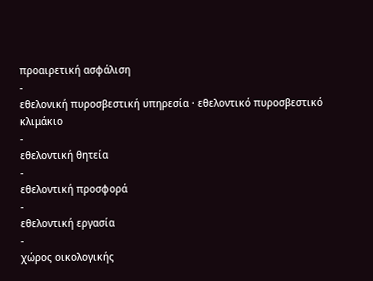προαιρετική ασφάλιση
-
εθελονική πυροσβεστική υπηρεσία · εθελοντικό πυροσβεστικό κλιμάκιο
-
εθελοντική θητεία
-
εθελοντική προσφορά
-
εθελοντική εργασία
-
χώρος οικολογικής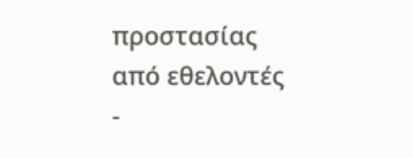προστασίας από εθελοντές
-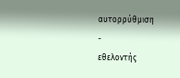αυτορρύθμιση
-
εθελοντής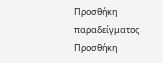Προσθήκη παραδείγματος
Προσθήκη